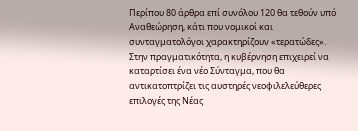Περίπου 80 άρθρα επί συνόλου 120 θα τεθούν υπό Αναθεώρηση, κάτι που νομικοί και συνταγματολόγοι χαρακτηρίζουν «τερατώδες». Στην πραγματικότητα, η κυβέρνηση επιχειρεί να καταρτίσει ένα νέο Σύνταγμα, που θα αντικατοπτρίζει τις αυστηρές νεοφιλελεύθερες επιλογές της Νέας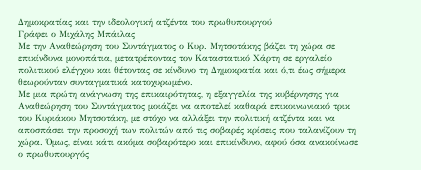Δημοκρατίας και την ιδεολογική ατζέντα του πρωθυπουργού
Γράφει ο Μιχάλης Μπάιλας
Με την Αναθεώρηση του Συντάγματος ο Κυρ. Μητσοτάκης βάζει τη χώρα σε επικίνδυνα μονοπάτια, μετατρέποντας τον Καταστατικό Χάρτη σε εργαλείο πολιτικού ελέγχου και θέτοντας σε κίνδυνο τη Δημοκρατία και ό,τι έως σήμερα θεωρούνταν συνταγματικά κατοχυρωμένο.
Με μια πρώτη ανάγνωση της επικαιρότητας, η εξαγγελία της κυβέρνησης για Αναθεώρηση του Συντάγματος μοιάζει να αποτελεί καθαρά επικοινωνιακό τρικ του Κυριάκου Μητσοτάκη, με στόχο να αλλάξει την πολιτική ατζέντα και να αποσπάσει την προσοχή των πολιτών από τις σοβαρές κρίσεις που ταλανίζουν τη χώρα. Όμως, είναι κάτι ακόμα σοβαρότερο και επικίνδυνο, αφού όσα ανακοίνωσε ο πρωθυπουργός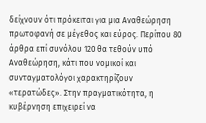δείχνουν ότι πρόκειται για μια Αναθεώρηση πρωτοφανή σε μέγεθος και εύρος. Περίπου 80 άρθρα επί συνόλου 120 θα τεθούν υπό Αναθεώρηση, κάτι που νομικοί και συνταγματολόγοι χαρακτηρίζουν «τερατώδες». Στην πραγματικότητα, η κυβέρνηση επιχειρεί να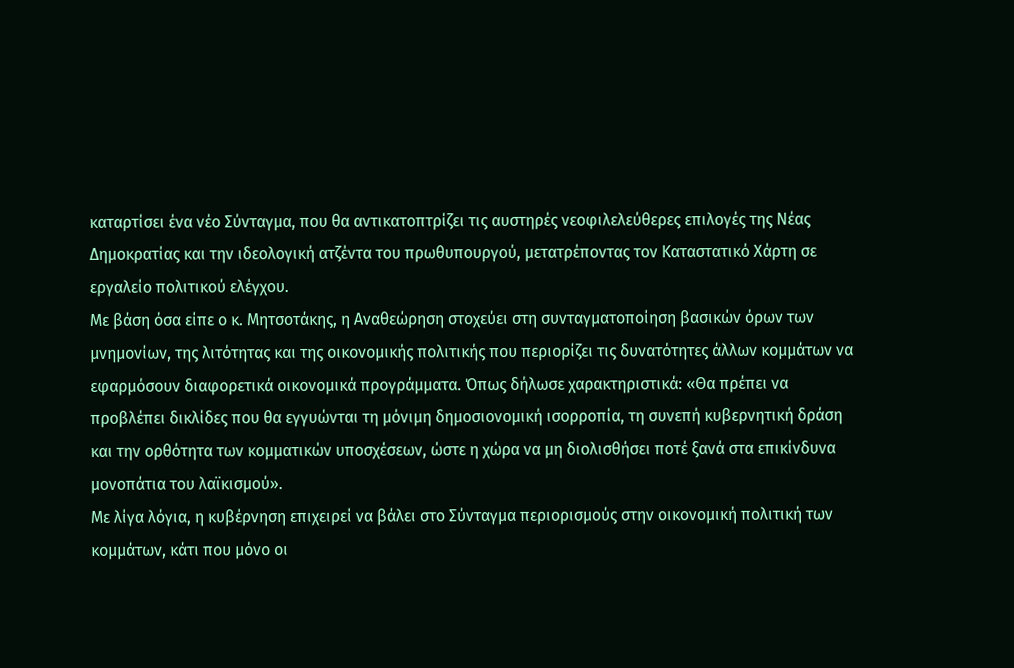καταρτίσει ένα νέο Σύνταγμα, που θα αντικατοπτρίζει τις αυστηρές νεοφιλελεύθερες επιλογές της Νέας Δημοκρατίας και την ιδεολογική ατζέντα του πρωθυπουργού, μετατρέποντας τον Καταστατικό Χάρτη σε εργαλείο πολιτικού ελέγχου.
Με βάση όσα είπε ο κ. Μητσοτάκης, η Αναθεώρηση στοχεύει στη συνταγματοποίηση βασικών όρων των μνημονίων, της λιτότητας και της οικονομικής πολιτικής που περιορίζει τις δυνατότητες άλλων κομμάτων να εφαρμόσουν διαφορετικά οικονομικά προγράμματα. Όπως δήλωσε χαρακτηριστικά: «Θα πρέπει να προβλέπει δικλίδες που θα εγγυώνται τη μόνιμη δημοσιονομική ισορροπία, τη συνεπή κυβερνητική δράση και την ορθότητα των κομματικών υποσχέσεων, ώστε η χώρα να μη διολισθήσει ποτέ ξανά στα επικίνδυνα μονοπάτια του λαϊκισμού».
Με λίγα λόγια, η κυβέρνηση επιχειρεί να βάλει στο Σύνταγμα περιορισμούς στην οικονομική πολιτική των κομμάτων, κάτι που μόνο οι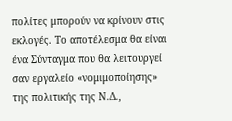πολίτες μπορούν να κρίνουν στις εκλογές. Το αποτέλεσμα θα είναι ένα Σύνταγμα που θα λειτουργεί σαν εργαλείο «νομιμοποίησης» της πολιτικής της Ν.Δ.,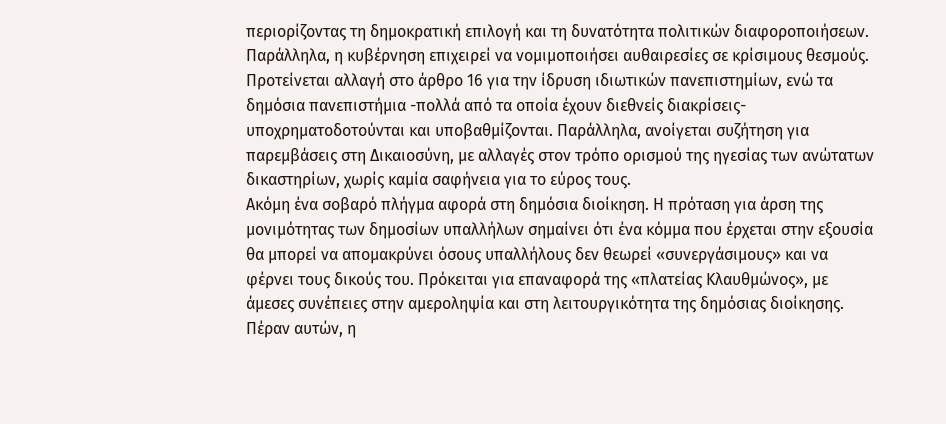περιορίζοντας τη δημοκρατική επιλογή και τη δυνατότητα πολιτικών διαφοροποιήσεων.
Παράλληλα, η κυβέρνηση επιχειρεί να νομιμοποιήσει αυθαιρεσίες σε κρίσιμους θεσμούς. Προτείνεται αλλαγή στο άρθρο 16 για την ίδρυση ιδιωτικών πανεπιστημίων, ενώ τα δημόσια πανεπιστήμια -πολλά από τα οποία έχουν διεθνείς διακρίσεις- υποχρηματοδοτούνται και υποβαθμίζονται. Παράλληλα, ανοίγεται συζήτηση για παρεμβάσεις στη Δικαιοσύνη, με αλλαγές στον τρόπο ορισμού της ηγεσίας των ανώτατων δικαστηρίων, χωρίς καμία σαφήνεια για το εύρος τους.
Ακόμη ένα σοβαρό πλήγμα αφορά στη δημόσια διοίκηση. Η πρόταση για άρση της μονιμότητας των δημοσίων υπαλλήλων σημαίνει ότι ένα κόμμα που έρχεται στην εξουσία θα μπορεί να απομακρύνει όσους υπαλλήλους δεν θεωρεί «συνεργάσιμους» και να φέρνει τους δικούς του. Πρόκειται για επαναφορά της «πλατείας Κλαυθμώνος», με άμεσες συνέπειες στην αμεροληψία και στη λειτουργικότητα της δημόσιας διοίκησης.
Πέραν αυτών, η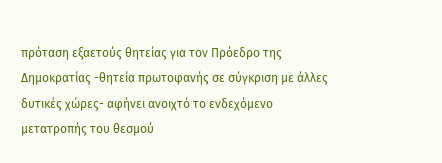πρόταση εξαετούς θητείας για τον Πρόεδρο της Δημοκρατίας -θητεία πρωτοφανής σε σύγκριση με άλλες δυτικές χώρες- αφήνει ανοιχτό το ενδεχόμενο μετατροπής του θεσμού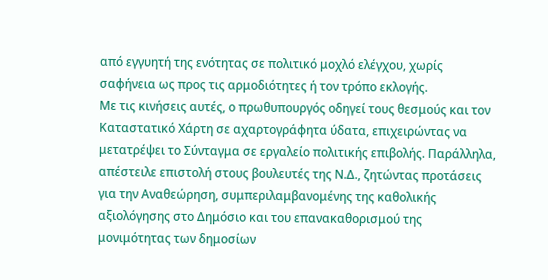από εγγυητή της ενότητας σε πολιτικό μοχλό ελέγχου, χωρίς σαφήνεια ως προς τις αρμοδιότητες ή τον τρόπο εκλογής.
Με τις κινήσεις αυτές, ο πρωθυπουργός οδηγεί τους θεσμούς και τον Καταστατικό Χάρτη σε αχαρτογράφητα ύδατα, επιχειρώντας να μετατρέψει το Σύνταγμα σε εργαλείο πολιτικής επιβολής. Παράλληλα, απέστειλε επιστολή στους βουλευτές της Ν.Δ., ζητώντας προτάσεις για την Αναθεώρηση, συμπεριλαμβανομένης της καθολικής αξιολόγησης στο Δημόσιο και του επανακαθορισμού της μονιμότητας των δημοσίων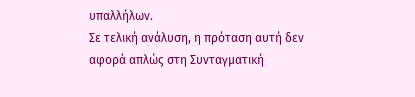υπαλλήλων.
Σε τελική ανάλυση, η πρόταση αυτή δεν αφορά απλώς στη Συνταγματική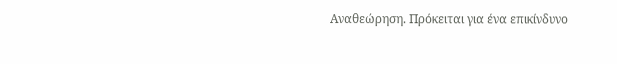Αναθεώρηση. Πρόκειται για ένα επικίνδυνο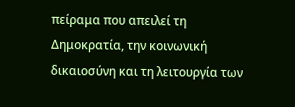πείραμα που απειλεί τη Δημοκρατία, την κοινωνική δικαιοσύνη και τη λειτουργία των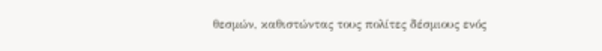θεσμών, καθιστώντας τους πολίτες δέσμιους ενός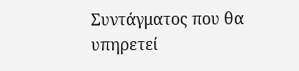Συντάγματος που θα υπηρετεί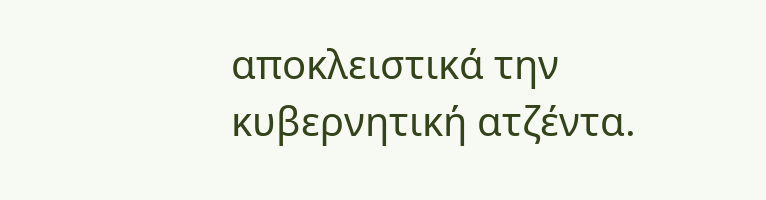αποκλειστικά την κυβερνητική ατζέντα.